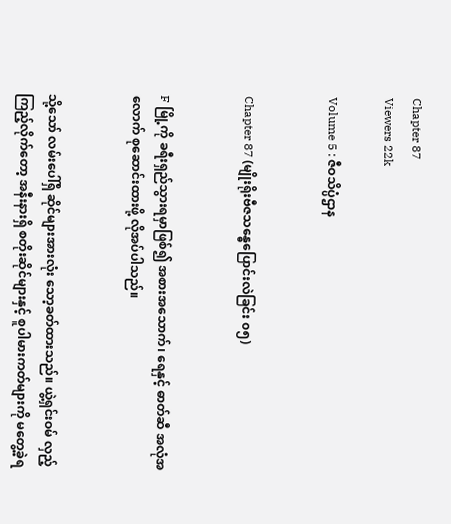Chapter 87
Viewers 22k

Volume 5 : ဇီဝသိပ္ပံဌာန


Chapter 87 (မျိုးရိုးဗီဇသန္ဓေပြောင်းလဲခြင်း ၀၅)


F မြို့ကို ခရီးရှည်သွားရမှာဖြစ်၍ အစားအသောက်၊ ရေနှင့် ဓာတ်ဆီ အလုံအလောက် စုဆောင်းထားဖို့ လိုအပ်ပါသည်။


သို့သော် လမ်းပေါ်ရှိ ဆိုင်များအားလုံး သော့ခတ်ထားသည်။ ယွဲ့ရှင်းဝမ် လှည့်ကြည့်လိုက်တော့ အနီးနားရှိ စတိုးဆိုင်များနှင့် စူပါမားကတ်များကို မတွေ့ခဲ့ရ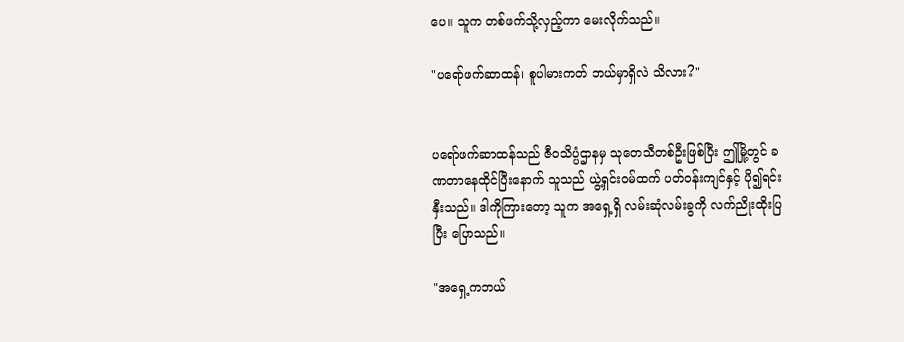ပေ။ သူက တစ်ဖက်သို့လှည့်ကာ မေးလိုက်သည်။

"ပရော်ဖက်ဆာထန်၊ စူပါမားကတ် ဘယ်မှာရှိလဲ သိလား?"


ပရော်ဖက်ဆာထန်သည် ဇီဝသိပ္ပံဌာနမှ သုတေသီတစ်ဦးဖြစ်ပြီး ဤမြို့တွင် ခဏတာနေထိုင်ပြီးနောက် သူသည် ယွဲ့ရှင်းဝမ်ထက် ပတ်ဝန်းကျင်နှင့် ပို၍ရင်းနှီးသည်။ ဒါကိုကြားတော့ သူက အရှေ့ရှိ လမ်းဆုံလမ်းခွကို လက်ညိုးထိုးပြပြီး ပြောသည်။

"အရှေ့ကဘယ်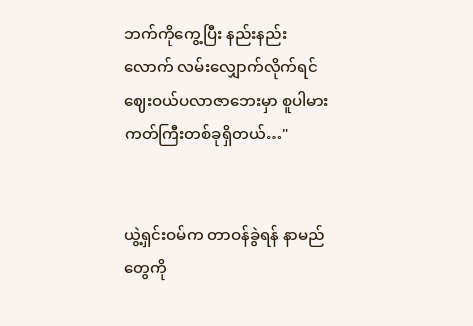ဘက်ကိုကွေ့ပြီး နည်းနည်းလောက် လမ်းလျှောက်လိုက်ရင် ဈေးဝယ်ပလာဇာဘေးမှာ စူပါမားကတ်ကြီးတစ်ခုရှိတယ်…"


ယွဲ့ရှင်းဝမ်က တာဝန်ခွဲရန် နာမည်တွေကို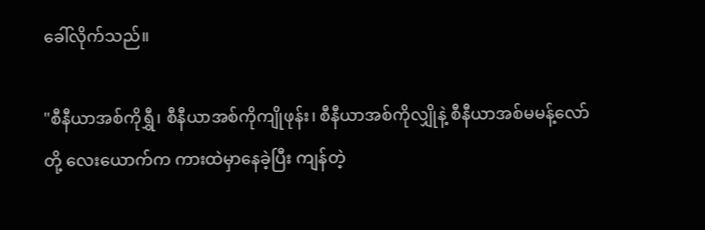ခေါ်လိုက်သည်။

"စီနီယာအစ်ကိုရွှီ၊ စီနီယာအစ်ကိုကျိုဖုန်း၊ စီနီယာအစ်ကိုလျှိုနဲ့ စီနီယာအစ်မမန့်လော်တို့ လေးယောက်က ကားထဲမှာနေခဲ့ပြီး ကျန်တဲ့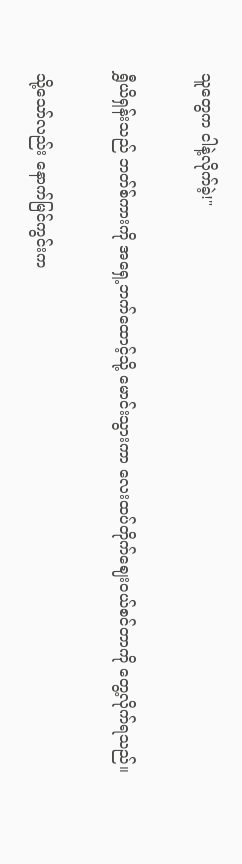သူတွေက ငါနဲ့လိုက်ခဲ့!"


ရွှီယိရှန်းသည် ဘတ်စ်ကားကို အရှေ့ဘက်ထောင့်သို့ မောင်းသွားကာ လေးထပ်တိုက်ဈေးဝယ်စင်တာကို တွေ့လိုက်ရသည်။


သို့သော်လည်း နောက်မြင်ကွင်းက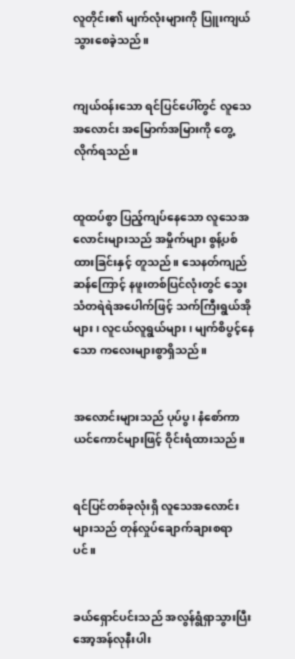လူတိုင်း၏ မျက်လုံးများကို ပြူးကျယ်သွားစေခဲ့သည်။


ကျယ်ဝန်းသော ရင်ပြင်ပေါ်တွင် လူသေအလောင်း အမြောက်အမြားကို တွေ့လိုက်ရသည်။


ထူထပ်စွာ ပြည့်ကျပ်နေသော လူသေအလောင်းများသည် အမှိုက်များ စွန့်ပစ်ထားခြင်းနှင့် တူသည်။ သေနတ်ကျည်ဆန်ကြောင့် နဖူးတစ်ပြင်လုံးတွင် သွေးသံတရဲရဲအပေါက်ဖြင့် သက်ကြီးရွယ်အိုများ၊ လူငယ်လူရွယ်များ၊ မျက်စိပွင့်နေသော ကလေးများစွာရှိသည်။


အလောင်းများသည် ပုပ်ပွ၊ နံစော်ကာ ယင်ကောင်များဖြင့် ဝိုင်းရံထားသည်။


ရင်ပြင်တစ်ခုလုံးရှိ လူသေအလောင်းများသည် တုန်လှုပ်ချောက်ချားစရာပင်။


ခယ်ရှောင်ပင်းသည် အလွန်ရွံရှာသွားပြီး အော့အန်လုနီးပါး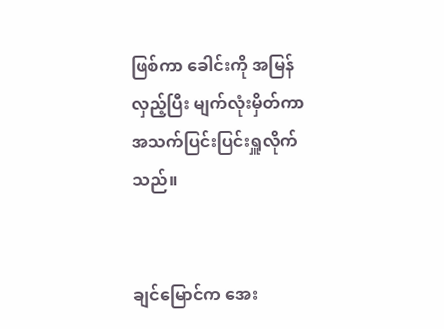ဖြစ်ကာ ခေါင်းကို အမြန်လှည့်ပြီး မျက်လုံးမှိတ်ကာ အသက်ပြင်းပြင်းရှူလိုက်သည်။


ချင်မြောင်က အေး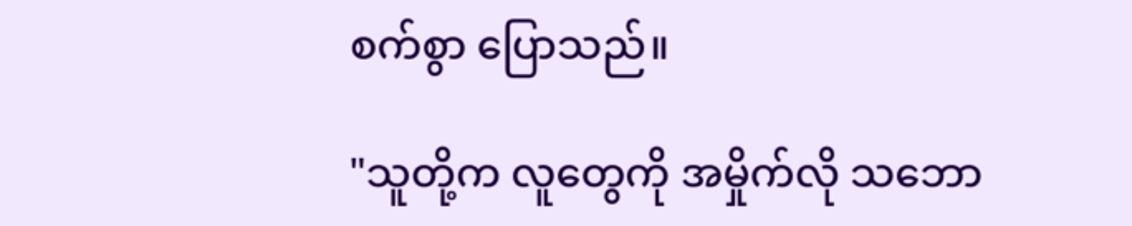စက်စွာ ပြောသည်။

"သူတို့က လူတွေကို အမှိုက်လို သဘော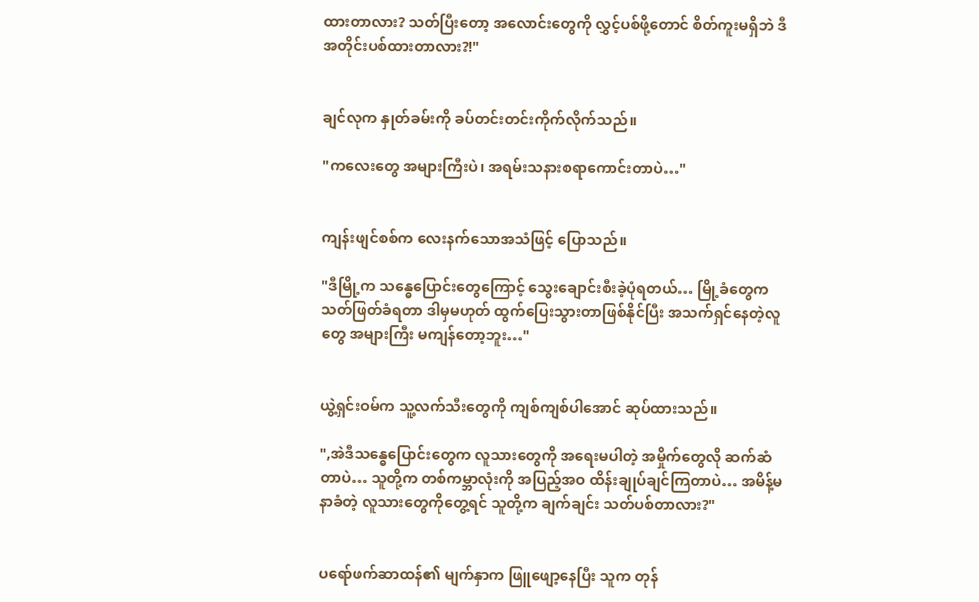ထားတာလား? သတ်ပြီးတော့ အလောင်းတွေကို လွှင့်ပစ်ဖို့တောင် စိတ်ကူးမရှိဘဲ ဒီအတိုင်းပစ်ထားတာလား?!"


ချင်လုက နှုတ်ခမ်းကို ခပ်တင်းတင်းကိုက်လိုက်သည်။

"ကလေးတွေ အများကြီးပဲ၊ အရမ်းသနားစရာကောင်းတာပဲ…"


ကျန်းဖျင်စစ်က လေးနက်သောအသံဖြင့် ပြောသည်။

"ဒီမြို့က သန္ဓေပြောင်းတွေကြောင့် သွေးချောင်းစီးခဲ့ပုံရတယ်… မြို့ခံတွေက သတ်ဖြတ်ခံရတာ ဒါမှမဟုတ် ထွက်ပြေးသွားတာဖြစ်နိုင်ပြီး အသက်ရှင်နေတဲ့လူတွေ အများကြီး မကျန်တော့ဘူး…"


ယွဲ့ရှင်းဝမ်က သူ့လက်သီးတွေကို ကျစ်ကျစ်ပါအောင် ဆုပ်ထားသည်။

",အဲဒီသန္ဓေပြောင်းတွေက လူသားတွေကို အရေးမပါတဲ့ အမှိုက်တွေလို ဆက်ဆံတာပဲ… သူတို့က တစ်ကမ္ဘာလုံးကို အပြည့်အဝ ထိန်းချုပ်ချင်ကြတာပဲ… အမိန့်မနာခံတဲ့ လူသားတွေကိုတွေ့ရင် သူတို့က ချက်ချင်း သတ်ပစ်တာလား?"


ပရော်ဖက်ဆာထန်၏ မျက်နှာက ဖြူဖျော့နေပြီး သူက တုန်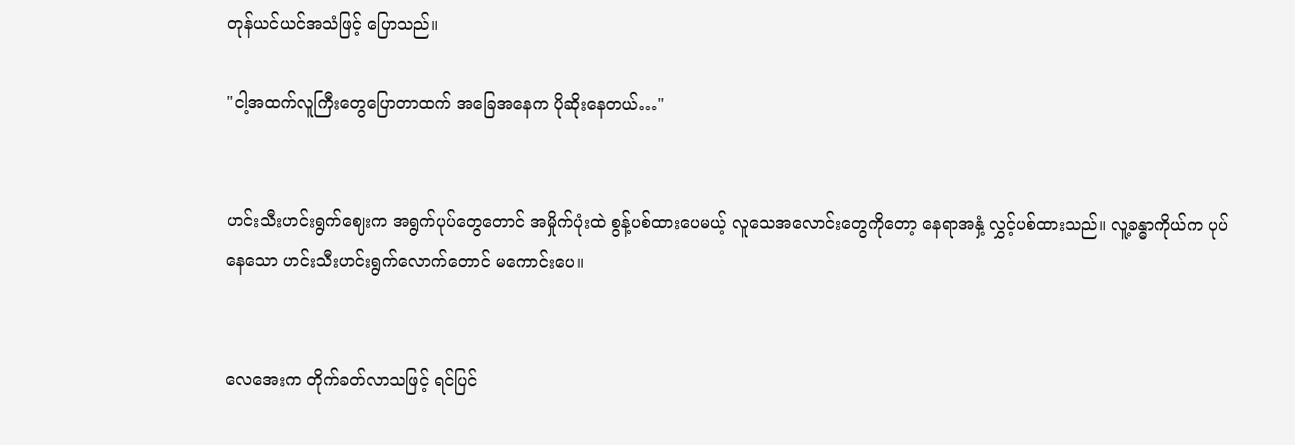တုန်ယင်ယင်အသံဖြင့် ပြောသည်။

"ငါ့အထက်လူကြီးတွေပြောတာထက် အခြေအနေက ပိုဆိုးနေတယ်…"


ဟင်းသီးဟင်းရွက်ဈေးက အရွက်ပုပ်တွေတောင် အမှိုက်ပုံးထဲ စွန့်ပစ်ထားပေမယ့် လူသေအလောင်းတွေကိုတော့ နေရာအနှံ့ လွှင့်ပစ်ထားသည်။ လူ့ခန္ဓာကိုယ်က ပုပ်နေသော ဟင်းသီးဟင်းရွက်လောက်တောင် မကောင်းပေ။


လေအေးက တိုက်ခတ်လာသဖြင့် ရင်ပြင်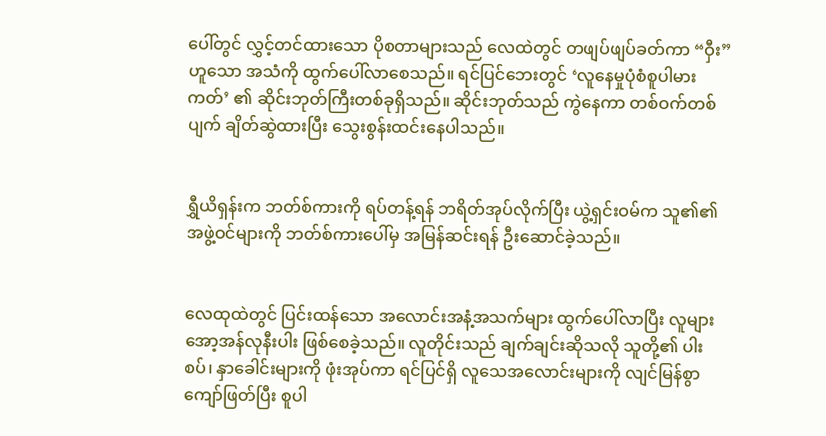ပေါ်တွင် လွှင့်တင်ထားသော ပိုစတာများသည် လေထဲတွင် တဖျပ်ဖျပ်ခတ်ကာ “ဝှီး” ဟူသော အသံကို ထွက်ပေါ်လာစေသည်။ ရင်ပြင်ဘေးတွင် ‘လူနေမှုပုံစံစူပါမားကတ်’ ၏ ဆိုင်းဘုတ်ကြီးတစ်ခုရှိသည်။ ဆိုင်းဘုတ်သည် ကွဲနေကာ တစ်ဝက်တစ်ပျက် ချိတ်ဆွဲထားပြီး သွေးစွန်းထင်းနေပါသည်။


ရွှီယိရှန်းက ဘတ်စ်ကားကို ရပ်တန့်ရန် ဘရိတ်အုပ်လိုက်ပြီး ယွဲ့ရှင်းဝမ်က သူ၏၏ အဖွဲ့ဝင်များကို ဘတ်စ်ကားပေါ်မှ အမြန်ဆင်းရန် ဦးဆောင်ခဲ့သည်။


လေထုထဲတွင် ပြင်းထန်သော အလောင်းအနံ့အသက်များ ထွက်ပေါ်လာပြီး လူများ အော့အန်လုနီးပါး ဖြစ်စေခဲ့သည်။ လူတိုင်းသည် ချက်ချင်းဆိုသလို သူတို့၏ ပါးစပ်၊ နှာခေါင်းများကို ဖုံးအုပ်ကာ ရင်ပြင်ရှိ လူသေအလောင်းများကို လျင်မြန်စွာ ကျော်ဖြတ်ပြီး စူပါ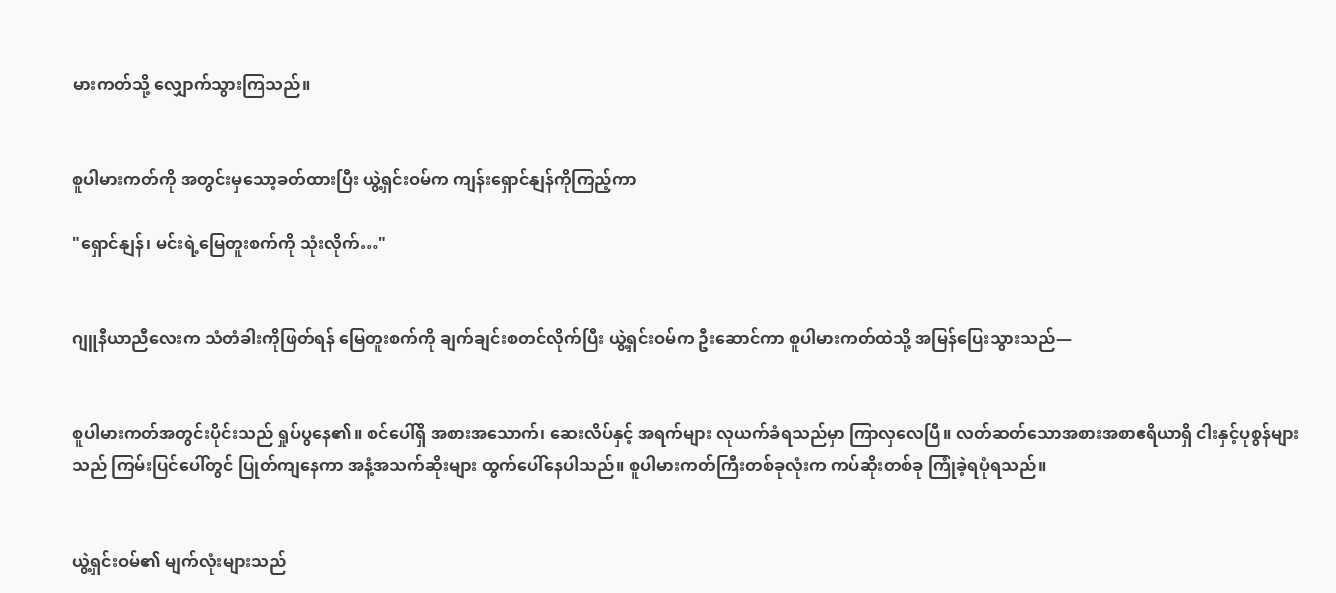မားကတ်သို့ လျှောက်သွားကြသည်။


စူပါမားကတ်ကို အတွင်းမှသော့ခတ်ထားပြီး ယွဲ့ရှင်းဝမ်က ကျန်းရှောင်နျန်ကိုကြည့်ကာ

"ရှောင်နျန်၊ မင်းရဲ့မြေတူးစက်ကို သုံးလိုက်…"


ဂျူနီယာညီလေးက သံတံခါးကိုဖြတ်ရန် မြေတူးစက်ကို ချက်ချင်းစတင်လိုက်ပြီး ယွဲ့ရှင်းဝမ်က ဦးဆောင်ကာ စူပါမားကတ်ထဲသို့ အမြန်ပြေးသွားသည်—


စူပါမားကတ်အတွင်းပိုင်းသည် ရှုပ်ပွနေ၏။ စင်ပေါ်ရှိ အစားအသောက်၊ ဆေးလိပ်နှင့် အရက်များ လုယက်ခံရသည်မှာ ကြာလှလေပြီ။ လတ်ဆတ်သောအစားအစာဧရိယာရှိ ငါးနှင့်ပုစွန်များသည် ကြမ်းပြင်ပေါ်တွင် ပြုတ်ကျနေကာ အနံ့အသက်ဆိုးများ ထွက်ပေါ်နေပါသည်။ စူပါမားကတ်ကြီးတစ်ခုလုံးက ကပ်ဆိုးတစ်ခု ကြုံခဲ့ရပုံရသည်။


ယွဲ့ရှင်းဝမ်၏ မျက်လုံးများသည်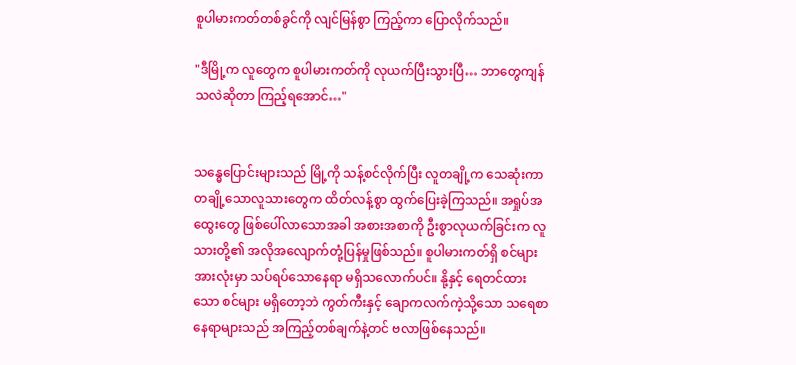စူပါမားကတ်တစ်ခွင်ကို လျင်မြန်စွာ ကြည့်ကာ ပြောလိုက်သည်။

"ဒီမြို့က လူတွေက စူပါမားကတ်ကို လုယက်ပြီးသွားပြီ… ဘာတွေကျန်သလဲဆိုတာ ကြည့်ရအောင်…"


သန္ဓေပြောင်းများသည် မြို့ကို သန့်စင်လိုက်ပြီး လူတချို့က သေဆုံးကာ တချို့သောလူသားတွေက ထိတ်လန့်စွာ ထွက်ပြေးခဲ့ကြသည်။ အရှုပ်အထွေးတွေ ဖြစ်ပေါ်လာသောအခါ အစားအစာကို ဦးစွာလုယက်ခြင်းက လူသားတို့၏ အလိုအလျောက်တုံ့ပြန်မှုဖြစ်သည်။ စူပါမားကတ်ရှိ စင်များ အားလုံးမှာ သပ်ရပ်သောနေရာ မရှိသလောက်ပင်။ နို့နှင့် ရေတင်ထားသော စင်များ မရှိတော့ဘဲ ကွတ်ကီးနှင့် ချောကလက်ကဲ့သို့သော သရေစာနေရာများသည် အကြည့်တစ်ချက်နဲ့တင် ဗလာဖြစ်နေသည်။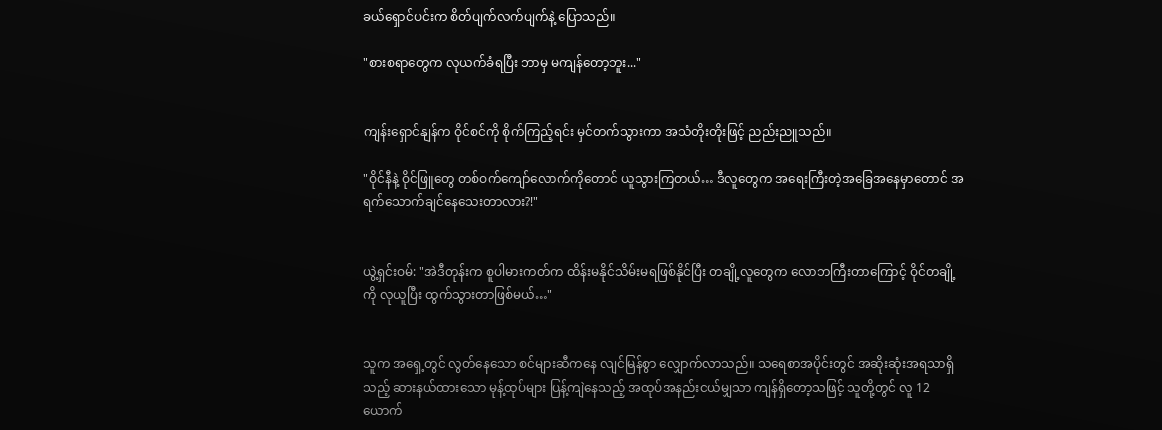ခယ်ရှောင်ပင်းက စိတ်ပျက်လက်ပျက်နဲ့ ပြောသည်။

"စားစရာတွေက လုယက်ခံရပြီး ဘာမှ မကျန်တော့ဘူး..."


ကျန်းရှောင်နျန်က ဝိုင်စင်ကို စိုက်ကြည့်ရင်း မှင်တက်သွားကာ အသံတိုးတိုးဖြင့် ညည်းညူသည်။

"ဝိုင်နီနဲ့ ဝိုင်ဖြူတွေ တစ်ဝက်ကျော်လောက်ကိုတောင် ယူသွားကြတယ်… ဒီလူတွေက အရေးကြီးတဲ့အခြေအနေမှာတောင် အရက်သောက်ချင်နေသေးတာလား?!"


ယွဲ့ရှင်းဝမ်: "အဲဒီတုန်းက စူပါမားကတ်က ထိန်းမနိုင်သိမ်းမရဖြစ်နိုင်ပြီး တချို့လူတွေက လောဘကြီးတာကြောင့် ဝိုင်တချို့ကို လုယူပြီး ထွက်သွားတာဖြစ်မယ်…"


သူက အရှေ့တွင် လွတ်နေသော စင်များဆီကနေ လျင်မြန်စွာ လျှောက်လာသည်။ သရေစာအပိုင်းတွင် အဆိုးဆုံးအရသာရှိသည့် ဆားနယ်ထားသော မုန့်ထုပ်များ ပြန့်ကျဲနေသည့် အထုပ်အနည်းငယ်မျှသာ ကျန်ရှိတော့သဖြင့် သူတို့တွင် လူ 12 ယောက်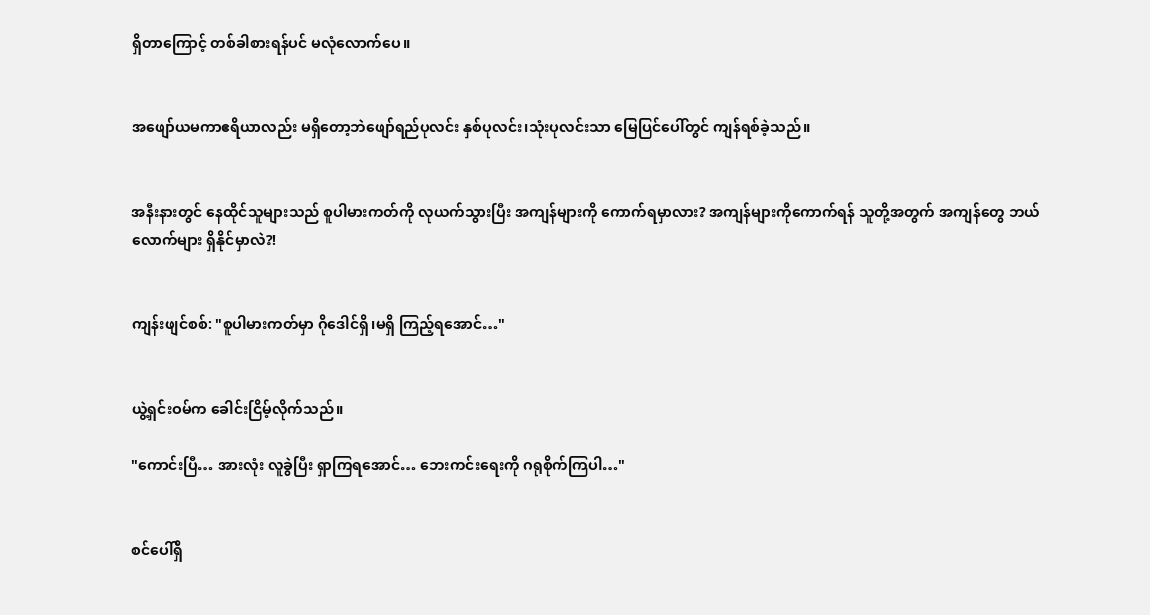ရှိတာကြောင့် တစ်ခါစားရန်ပင် မလုံလောက်ပေ။


အဖျော်ယမကာဧရိယာလည်း မရှိတော့ဘဲဖျော်ရည်ပုလင်း နှစ်ပုလင်း၊သုံးပုလင်းသာ မြေပြင်ပေါ်တွင် ကျန်ရစ်ခဲ့သည်။


အနီးနားတွင် နေထိုင်သူများသည် စူပါမားကတ်ကို လုယက်သွားပြီး အကျန်များကို ကောက်ရမှာလား? အကျန်များကိုကောက်ရန် သူတို့အတွက် အကျန်တွေ ဘယ်လောက်များ ရှိနိုင်မှာလဲ?!


ကျန်းဖျင်စစ်: "စူပါမားကတ်မှာ ဂိုဒေါင်ရှိ၊မရှိ ကြည့်ရအောင်…"


ယွဲ့ရှင်းဝမ်က ခေါင်းငြိမ့်လိုက်သည်။

"ကောင်းပြီ… အားလုံး လူခွဲပြီး ရှာကြရအောင်… ဘေးကင်းရေးကို ဂရုစိုက်ကြပါ…"


စင်ပေါ်ရှိ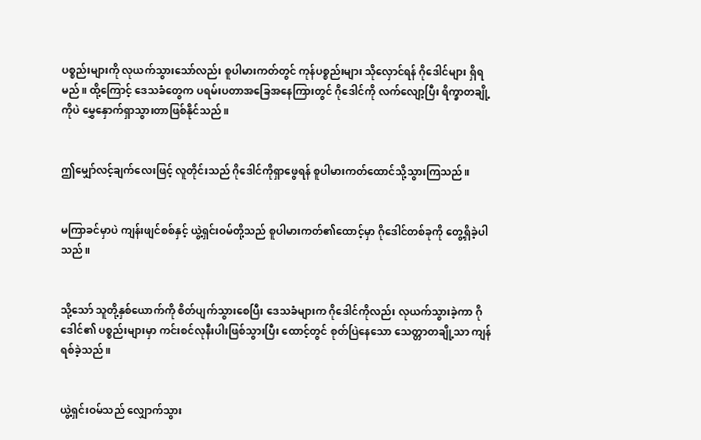ပစ္စည်းများကို လုယက်သွားသော်လည်း စူပါမားကတ်တွင် ကုန်ပစ္စည်းများ သိုလှောင်ရန် ဂိုဒေါင်များ ရှိရမည်။ ထို့ကြောင့် ဒေသခံတွေက ပရမ်းပတာအခြေအနေကြားတွင် ဂိုဒေါင်ကို လက်လျော့ပြီး ရိက္ခာတချို့ကိုပဲ မွှေနှောက်ရှာသွားတာဖြစ်နိုင်သည်။


ဤမျှော်လင့်ချက်လေးဖြင့် လူတိုင်းသည် ဂိုဒေါင်ကိုရှာဖွေရန် စူပါမားကတ်ထောင်သို့သွားကြသည်။


မကြာခင်မှာပဲ ကျန်းဖျင်စစ်နှင့် ယွဲ့ရှင်းဝမ်တို့သည် စူပါမားကတ်၏ထောင့်မှာ ဂိုဒေါင်တစ်ခုကို တွေ့ရှိခဲ့ပါသည်။


သို့သော် သူတို့နှစ်ယောက်ကို စိတ်ပျက်သွားစေပြီး ဒေသခံများက ဂိုဒေါင်ကိုလည်း လုယက်သွားခဲ့ကာ ဂိုဒေါင်၏ ပစ္စည်းများမှာ ကင်းစင်လုနီးပါးဖြစ်သွားပြီး ထောင့်တွင် စုတ်ပြဲနေသော သေတ္တာတချို့သာ ကျန်ရစ်ခဲ့သည်။


ယွဲ့ရှင်းဝမ်သည် လျှောက်သွား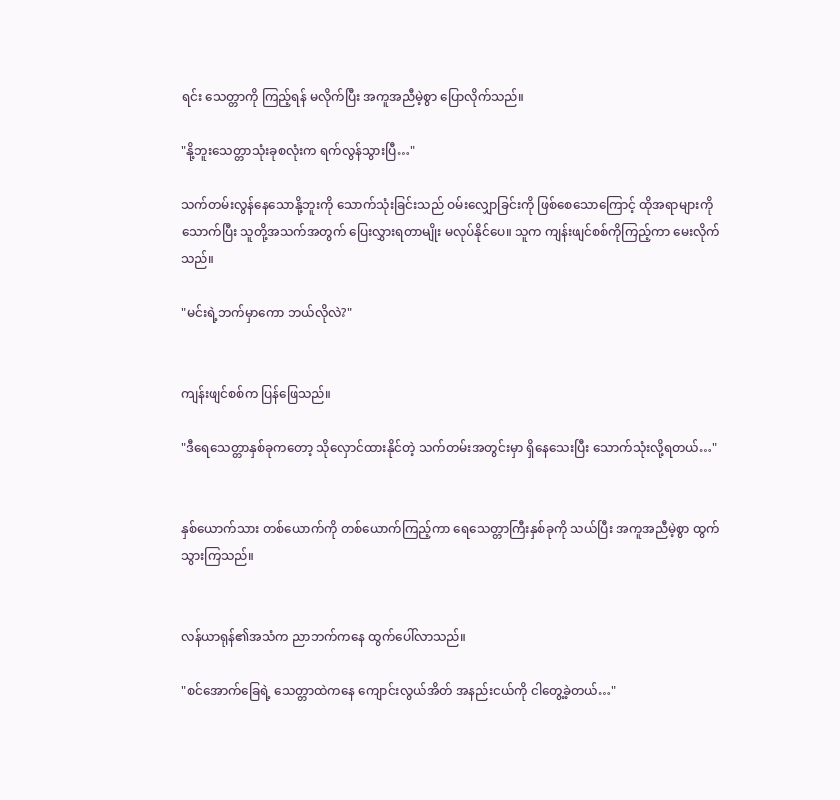ရင်း သေတ္တာကို ကြည့်ရန် မလိုက်ပြီး အကူအညီမဲ့စွာ ပြောလိုက်သည်။

"နို့ဘူးသေတ္တာသုံးခုစလုံးက ရက်လွန်သွားပြီ…"

သက်တမ်းလွန်နေသောနို့ဘူးကို သောက်သုံးခြင်းသည် ဝမ်းလျှောခြင်းကို ဖြစ်စေသောကြောင့် ထိုအရာများကိုသောက်ပြီး သူတို့အသက်အတွက် ပြေးလွှားရတာမျိုး မလုပ်နိုင်ပေ။ သူက ကျန်းဖျင်စစ်ကိုကြည့်ကာ မေးလိုက်သည်။

"မင်းရဲ့ဘက်မှာကော ဘယ်လိုလဲ?"


ကျန်းဖျင်စစ်က ပြန်ဖြေသည်။

"ဒီရေသေတ္တာနှစ်ခုကတော့ သိုလှောင်ထားနိုင်တဲ့ သက်တမ်းအတွင်းမှာ ရှိနေသေးပြီး သောက်သုံးလို့ရတယ်…"


နှစ်ယောက်သား တစ်ယောက်ကို တစ်ယောက်ကြည့်ကာ ရေသေတ္တာကြီးနှစ်ခုကို သယ်ပြီး အကူအညီမဲ့စွာ ထွက်သွားကြသည်။


လန်ယာရုန်၏အသံက ညာဘက်ကနေ ထွက်ပေါ်လာသည်။

"စင်အောက်ခြေရဲ့ သေတ္တာထဲကနေ ကျောင်းလွယ်အိတ် အနည်းငယ်ကို ငါတွေ့ခဲ့တယ်…"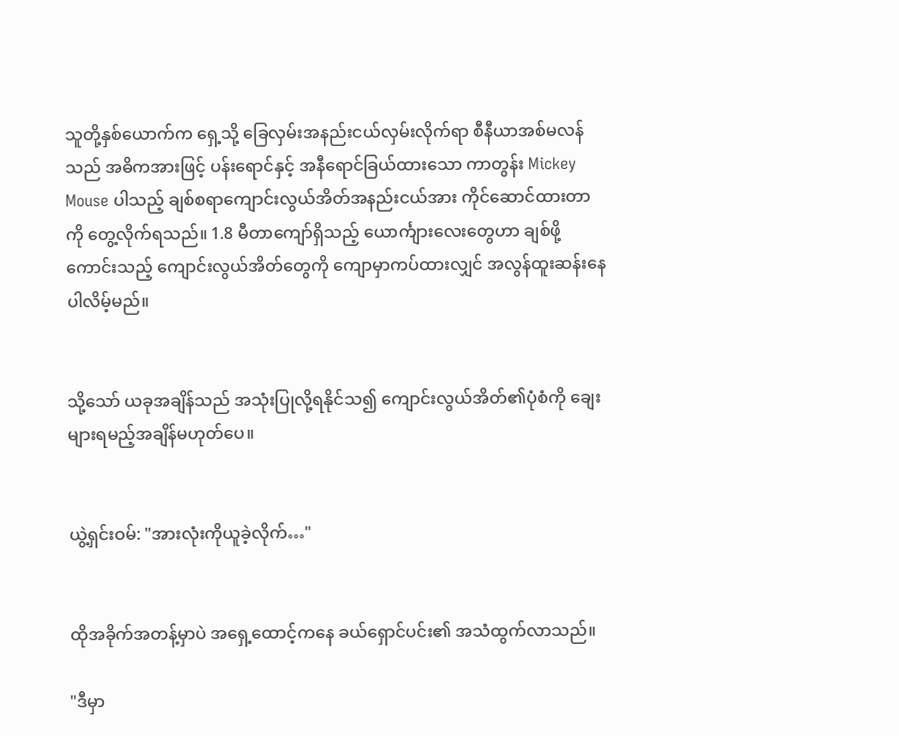သူတို့နှစ်ယောက်က ရှေ့သို့ ခြေလှမ်းအနည်းငယ်လှမ်းလိုက်ရာ စီနီယာအစ်မလန်သည် အဓိကအားဖြင့် ပန်းရောင်နှင့် အနီရောင်ခြယ်ထားသော ကာတွန်း Mickey Mouse ပါသည့် ချစ်စရာကျောင်းလွယ်အိတ်အနည်းငယ်အား ကိုင်ဆောင်ထားတာကို တွေ့လိုက်ရသည်။ 1.8 မီတာကျော်ရှိသည့် ယောင်္ကျားလေးတွေဟာ ချစ်ဖို့ကောင်းသည့် ကျောင်းလွယ်အိတ်တွေကို ကျောမှာကပ်ထားလျှင် အလွန်ထူးဆန်းနေပါလိမ့်မည်။


သို့သော် ယခုအချိန်သည် အသုံးပြုလို့ရနိုင်သ၍ ကျောင်းလွယ်အိတ်၏ပုံစံကို ချေးများရမည့်အချိန်မဟုတ်ပေ။


ယွဲ့ရှင်းဝမ်: "အားလုံးကိုယူခဲ့လိုက်…"


ထိုအခိုက်အတန့်မှာပဲ အရှေ့ထောင့်ကနေ ခယ်ရှောင်ပင်း၏ အသံထွက်လာသည်။

"ဒီမှာ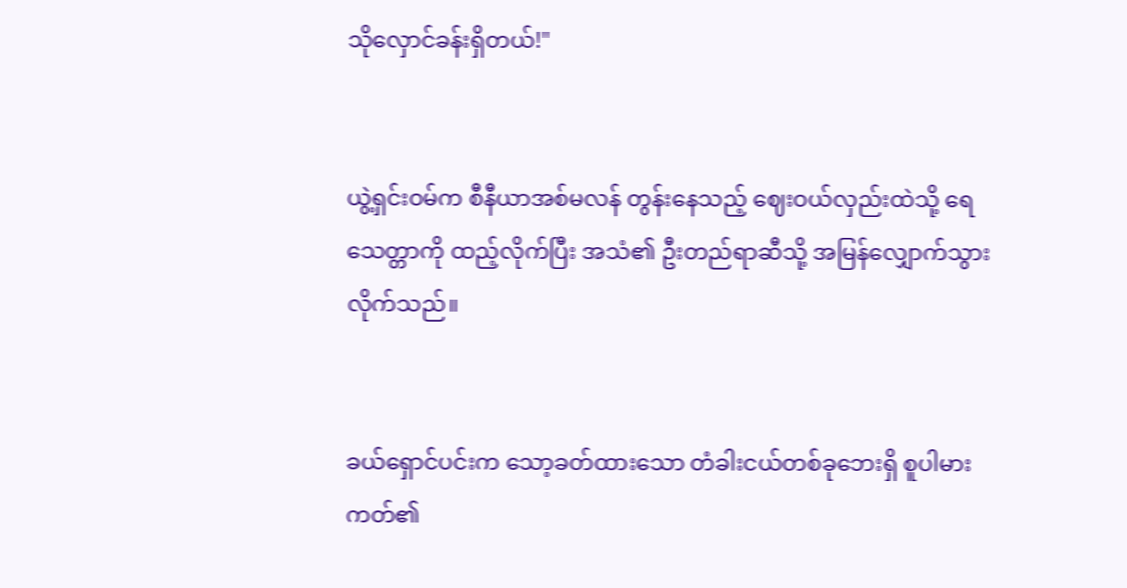သိုလှောင်ခန်းရှိတယ်!"


ယွဲ့ရှင်းဝမ်က စီနီယာအစ်မလန် တွန်းနေသည့် ဈေးဝယ်လှည်းထဲသို့ ရေသေတ္တာကို ထည့်လိုက်ပြီး အသံ၏ ဦးတည်ရာဆီသို့ အမြန်လျှောက်သွားလိုက်သည်။


ခယ်ရှောင်ပင်းက သော့ခတ်ထားသော တံခါးငယ်တစ်ခုဘေးရှိ စူပါမားကတ်၏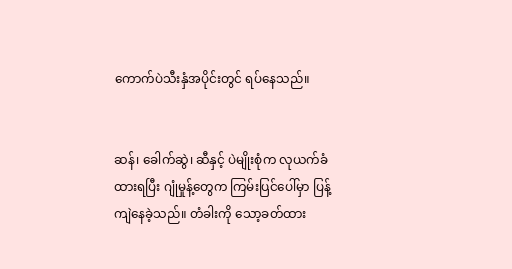ကောက်ပဲသီးနှံအပိုင်းတွင် ရပ်နေသည်။


ဆန်၊ ခေါက်ဆွဲ၊ ဆီနှင့် ပဲမျိုးစုံက လုယက်ခံထားရပြီး ဂျုံမှုန့်တွေက ကြမ်းပြင်ပေါ်မှာ ပြန့်ကျဲနေခဲ့သည်။ တံခါးကို သော့ခတ်ထား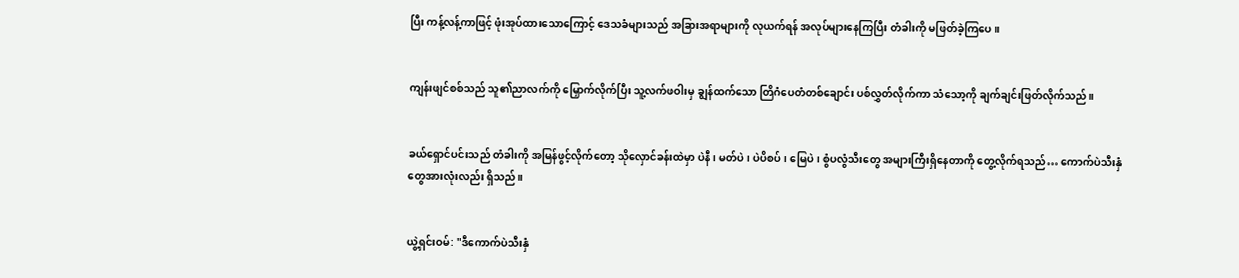ပြီး ကန့်လန့်ကာဖြင့် ဖုံးအုပ်ထားသောကြောင့် ဒေသခံများသည် အခြားအရာများကို လုယက်ရန် အလုပ်များနေကြပြီး တံခါးကို မဖြတ်ခဲ့ကြပေ။


ကျန်းဖျင်စစ်သည် သူ၏ညာလက်ကို မြှောက်လိုက်ပြီး သူ့လက်ဖဝါးမှ ချွန်ထက်သော တြိဂံပေတံတစ်ချောင်း ပစ်လွှတ်လိုက်ကာ သံသော့ကို ချက်ချင်းဖြတ်လိုက်သည်။


ခယ်ရှောင်ပင်းသည် တံခါးကို အမြန်ဖွင့်လိုက်တော့ သိုလှောင်ခန်းထဲမှာ ပဲနီ၊ မတ်ပဲ၊ ပဲပိစပ်၊ မြေပဲ၊ စွံပလွံသီးတွေ အများကြီးရှိနေတာကို တွေ့လိုက်ရသည်… ကောက်ပဲသီးနှံတွေအားလုံးလည်း ရှိသည်။


ယွဲ့ရှင်းဝမ်: "ဒီကောက်ပဲသီးနှံ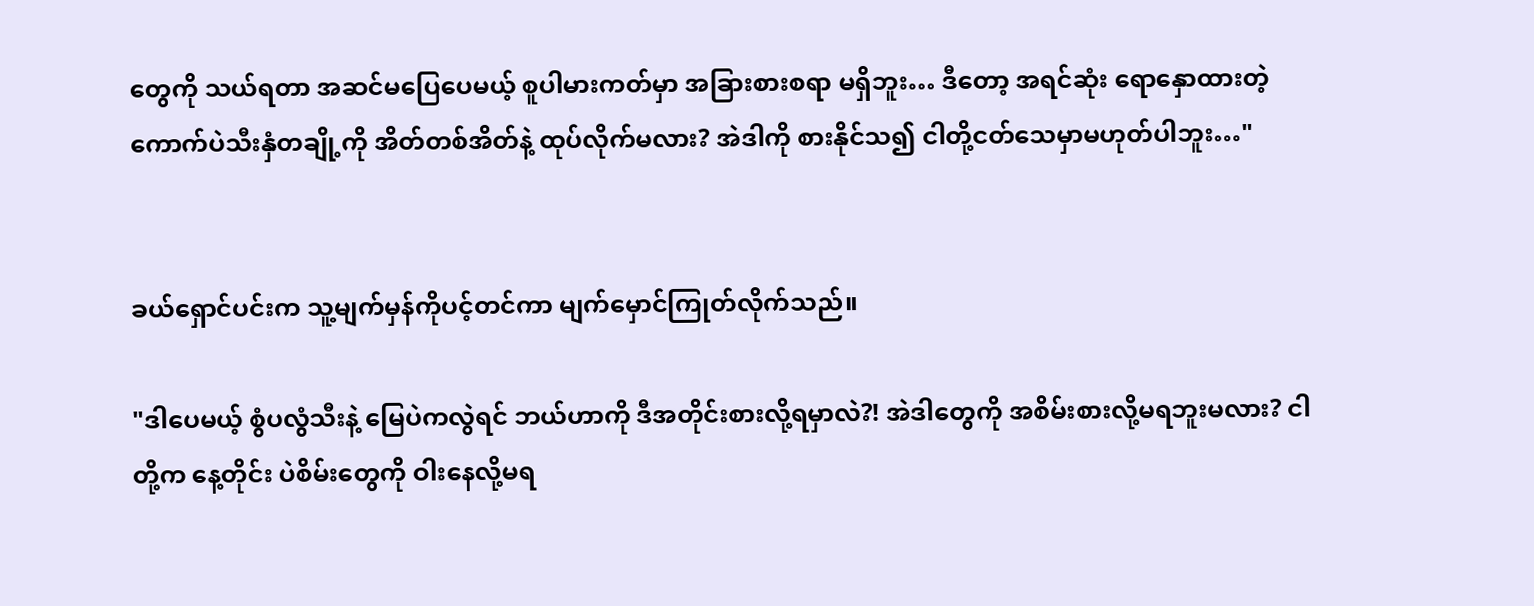တွေကို သယ်ရတာ အဆင်မပြေပေမယ့် စူပါမားကတ်မှာ အခြားစားစရာ မရှိဘူး… ဒီတော့ အရင်ဆုံး ရောနှောထားတဲ့ကောက်ပဲသီးနှံတချို့ကို အိတ်တစ်အိတ်နဲ့ ထုပ်လိုက်မလား? အဲဒါကို စားနိုင်သ၍ ငါတို့ငတ်သေမှာမဟုတ်ပါဘူး…"


ခယ်ရှောင်ပင်းက သူ့မျက်မှန်ကိုပင့်တင်ကာ မျက်မှောင်ကြုတ်လိုက်သည်။

"ဒါပေမယ့် စွံပလွံသီးနဲ့ မြေပဲကလွဲရင် ဘယ်ဟာကို ဒီအတိုင်းစားလို့ရမှာလဲ?! အဲဒါတွေကို အစိမ်းစားလို့မရဘူးမလား? ငါတို့က နေ့တိုင်း ပဲစိမ်းတွေကို ဝါးနေလို့မရ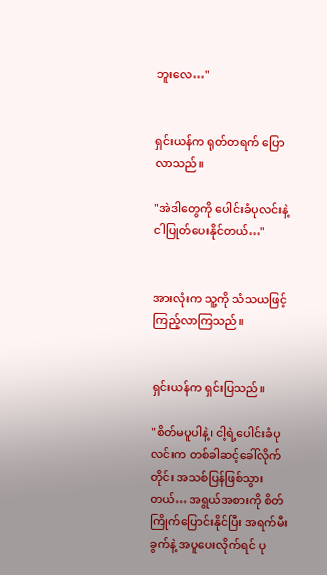ဘူးလေ…"


ရှင်းယန်က ရုတ်တရက် ပြောလာသည်။

"အဲဒါတွေကို ပေါင်းခံပုလင်းနဲ့ ငါပြုတ်ပေးနိုင်တယ်…"


အားလုံးက သူ့ကို သံသယဖြင့် ကြည့်လာကြသည်။


ရှင်းယန်က ရှင်းပြသည်။

"စိတ်မပူပါနဲ့၊ ငါ့ရဲ့ပေါင်းခံပုလင်းက တစ်ခါဆင့်ခေါ်လိုက်တိုင်း အသစ်ပြန်ဖြစ်သွားတယ်… အရွယ်အစားကို စိတ်ကြိုက်ပြောင်းနိုင်ပြီး အရက်မီးခွက်နဲ့ အပူပေးလိုက်ရင် ပု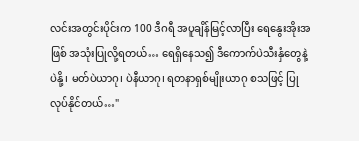လင်းအတွင်းပိုင်းက 100 ဒီဂရီ အပူချိန်မြင့်လာပြီး ရေနွေးအိုးအဖြစ် အသုံးပြုလို့ရတယ်… ရေရှိနေသ၍ ဒီကောက်ပဲသီးနှံတွေနဲ့ ပဲနို့၊ မတ်ပဲယာဂု၊ ပဲနီယာဂု၊ ရတနာရှစ်မျိုးယာဂု စသဖြင့် ပြုလုပ်နိုင်တယ်…"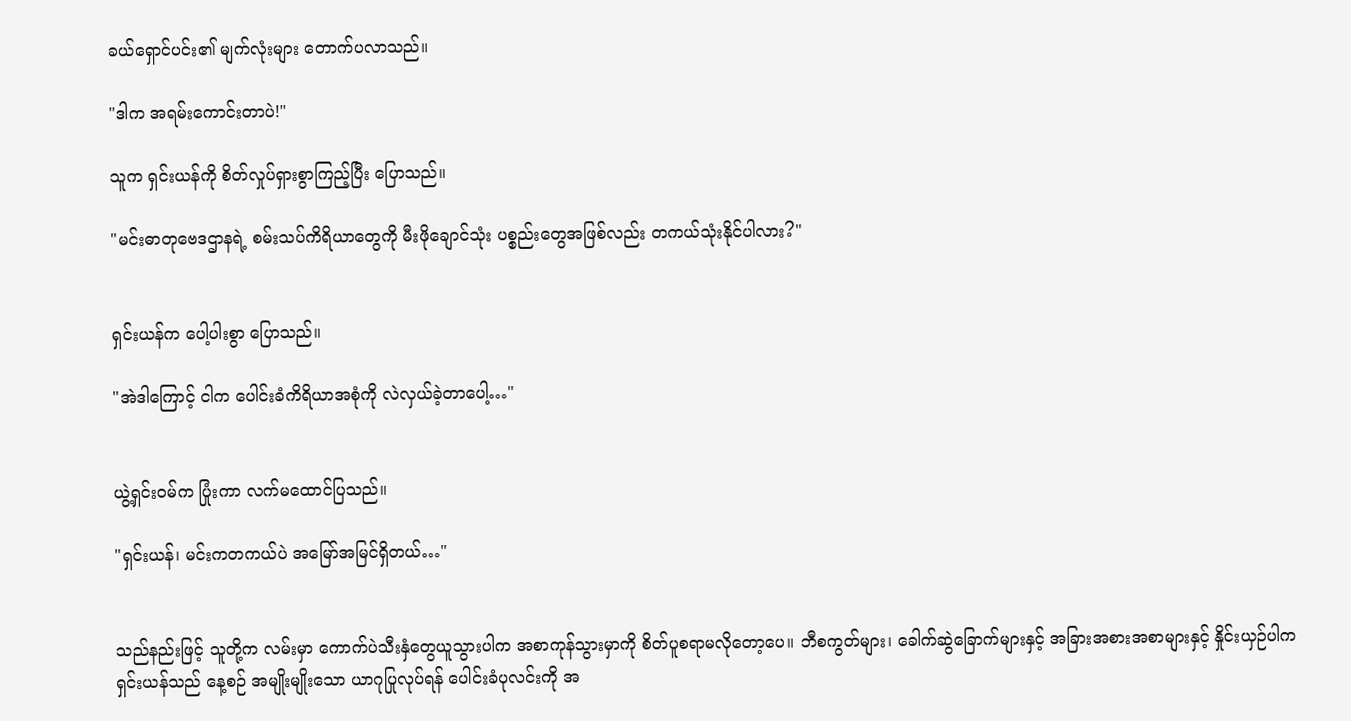ခယ်ရှောင်ပင်း၏ မျက်လုံးများ တောက်ပလာသည်။

"ဒါက အရမ်းကောင်းတာပဲ!"

သူက ရှင်းယန်ကို စိတ်လှုပ်ရှားစွာကြည့်ပြီး ပြောသည်။

"မင်းဓာတုဗေဒဌာနရဲ့ စမ်းသပ်ကိရိယာတွေကို မီးဖိုချောင်သုံး ပစ္စည်းတွေအဖြစ်လည်း တကယ်သုံးနိုင်ပါလား?"


ရှင်းယန်က ပေါ့ပါးစွာ ပြောသည်။

"အဲဒါကြောင့် ငါက ပေါင်းခံကိရိယာအစုံကို လဲလှယ်ခဲ့တာပေါ့…"


ယွဲ့ရှင်းဝမ်က ပြုံးကာ လက်မထောင်ပြသည်။

"ရှင်းယန်၊ မင်းကတကယ်ပဲ အမြော်အမြင်ရှိတယ်…"


သည်နည်းဖြင့် သူတို့က လမ်းမှာ ကောက်ပဲသီးနှံတွေယူသွားပါက အစာကုန်သွားမှာကို စိတ်ပူစရာမလိုတော့ပေ။ ဘီစကွတ်များ၊ ခေါက်ဆွဲခြောက်များနှင့် အခြားအစားအစာများနှင့် နှိုင်းယှဉ်ပါက ရှင်းယန်သည် နေ့စဉ် အမျိုးမျိုးသော ယာဂုပြုလုပ်ရန် ပေါင်းခံပုလင်းကို အ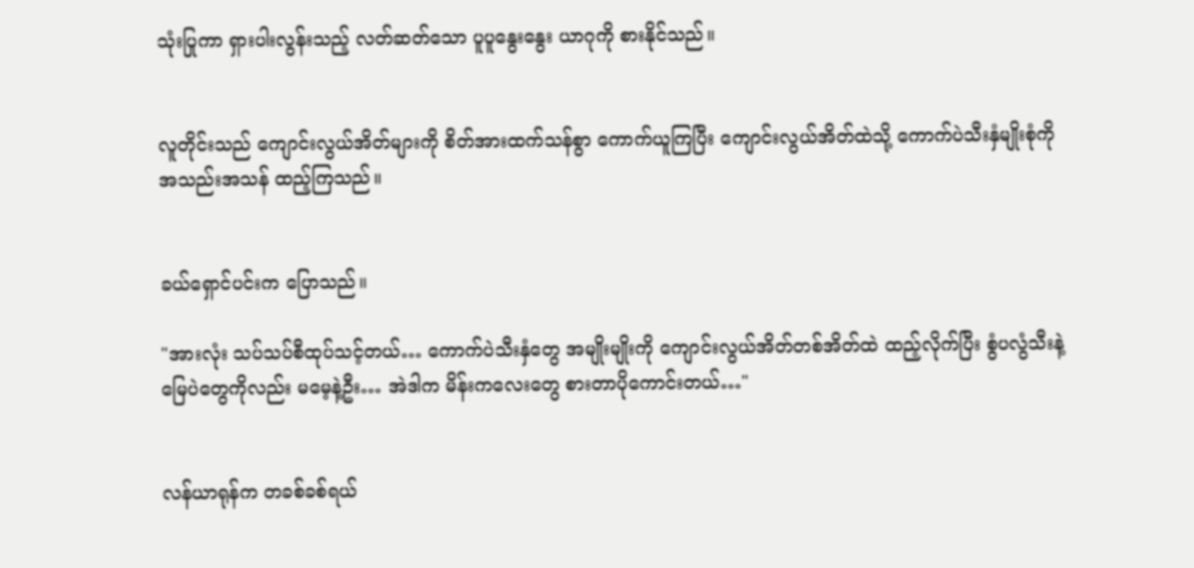သုံးပြုကာ ရှားပါးလွန်းသည့် လတ်ဆတ်သော ပူပူနွေးနွေး ယာဂုကို စားနိုင်သည်။


လူတိုင်းသည် ကျောင်းလွယ်အိတ်များကို စိတ်အားထက်သန်စွာ ကောက်ယူကြပြီး ကျောင်းလွယ်အိတ်ထဲသို့ ကောက်ပဲသီးနှံမျိုးစုံကို အသည်းအသန် ထည့်ကြသည်။


ခယ်ရှောင်ပင်းက ပြောသည်။

"အားလုံး သပ်သပ်စီထုပ်သင့်တယ်… ကောက်ပဲသီးနှံတွေ အမျိုးမျိုးကို ကျောင်းလွယ်အိတ်တစ်အိတ်ထဲ ထည့်လိုက်ပြီး စွံပလွံသီးနဲ့ မြေပဲတွေကိုလည်း မမေ့နဲ့ဦး… အဲဒါက မိန်းကလေးတွေ စားတာပိုကောင်းတယ်…"


လန်ယာရုန်က တခစ်ခစ်ရယ်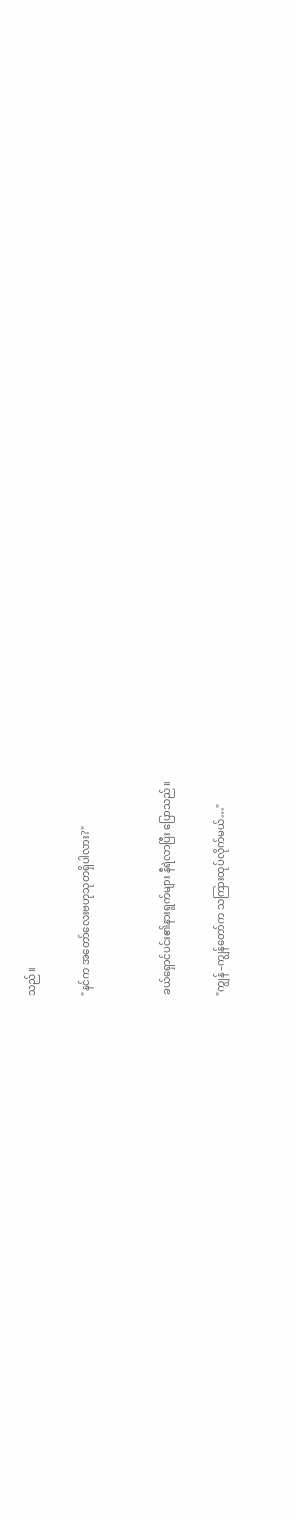သည်။

"နင်က အတော်လေးဗဟုသုတရှိပါလား?"


ခယ်ရှောင်ပင်း၏နားရွက်များ နီရဲလာပြီး ပြောသည်။

"ကျွန်–ကျွန်တော်က သကြားထုပ်လိုက်မယ်…"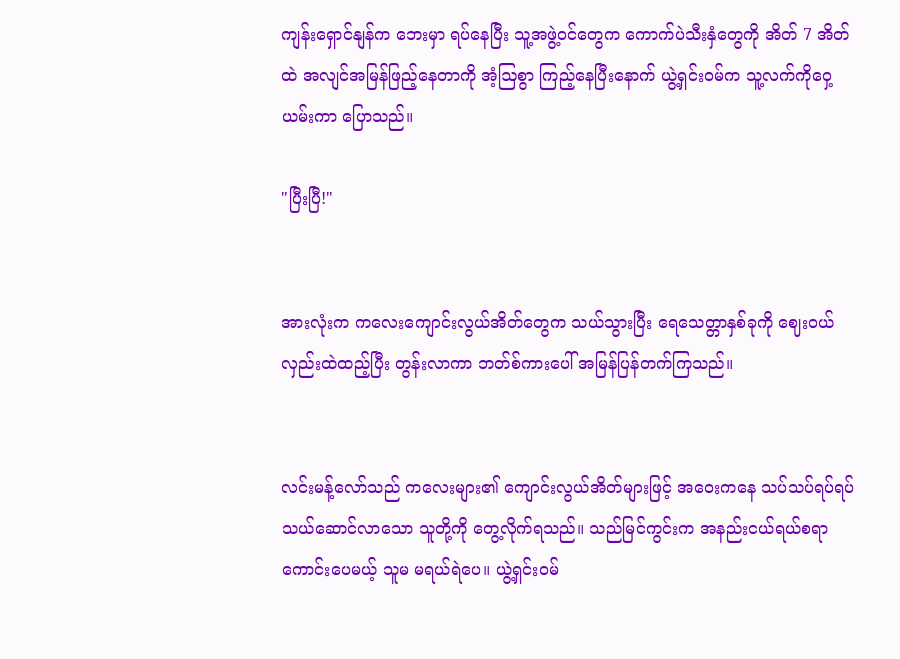ကျန်းရှောင်နျန်က ဘေးမှာ ရပ်နေပြီး သူ့အဖွဲ့ဝင်တွေက ကောက်ပဲသီးနှံတွေကို အိတ် 7 အိတ်ထဲ အလျင်အမြန်ဖြည့်နေတာကို အံ့ဩစွာ ကြည့်နေပြီးနောက် ယွဲ့ရှင်းဝမ်က သူ့လက်ကိုဝှေ့ယမ်းကာ ပြောသည်။

"ပြီးပြီ!"


အားလုံးက ကလေးကျောင်းလွယ်အိတ်တွေက သယ်သွားပြီး ရေသေတ္တာနှစ်ခုကို ဈေးဝယ်လှည်းထဲထည့်ပြီး တွန်းလာကာ ဘတ်စ်ကားပေါ် အမြန်ပြန်တက်ကြသည်။


လင်းမန့်လော်သည် ကလေးများ၏ ကျောင်းလွယ်အိတ်များဖြင့် အဝေးကနေ သပ်သပ်ရပ်ရပ် သယ်ဆောင်လာသော သူတို့ကို တွေ့လိုက်ရသည်။ သည်မြင်ကွင်းက အနည်းငယ်ရယ်စရာကောင်းပေမယ့် သူမ မရယ်ရဲပေ။ ယွဲ့ရှင်းဝမ်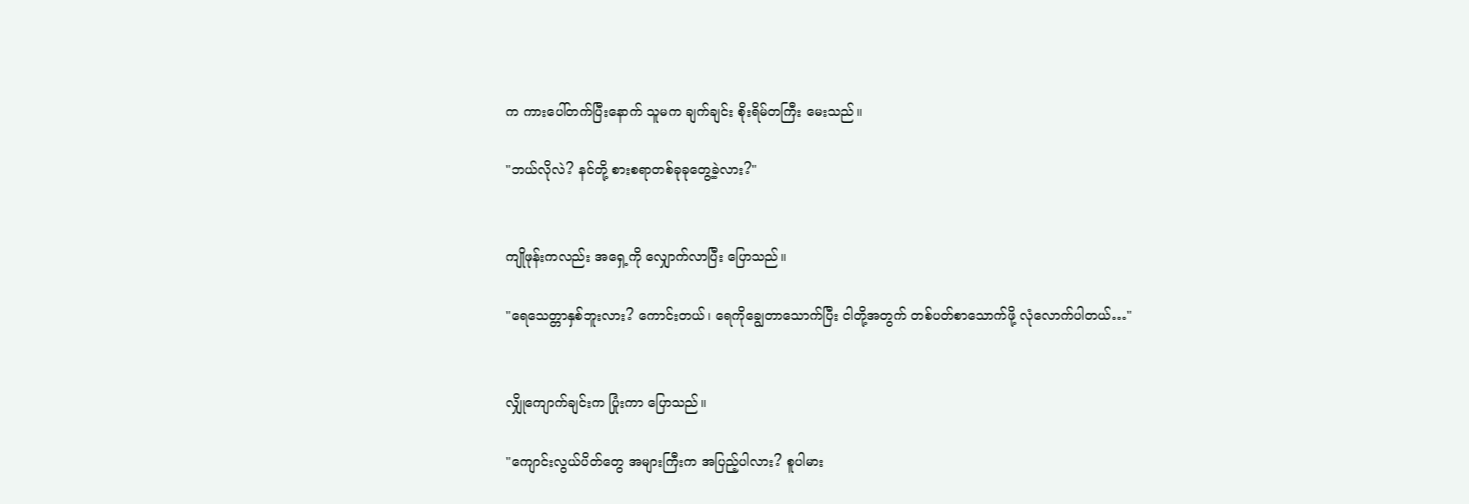က ကားပေါ်တက်ပြီးနောက် သူမက ချက်ချင်း စိုးရိမ်တကြီး မေးသည်။

"ဘယ်လိုလဲ? နင်တို့ စားစရာတစ်ခုခုတွေ့ခဲ့လား?"


ကျိုဖုန်းကလည်း အရှေ့ကို လျှောက်လာပြီး ပြောသည်။

"ရေသေတ္တာနှစ်ဘူးလား? ကောင်းတယ်၊ ရေကိုချွေတာသောက်ပြီး ငါတို့အတွက် တစ်ပတ်စာသောက်ဖို့ လုံလောက်ပါတယ်…"


လျှိုကျောက်ချင်းက ပြုံးကာ ပြောသည်။

"ကျောင်းလွယ်ပိတ်တွေ အများကြီးက အပြည့်ပါလား? စူပါမား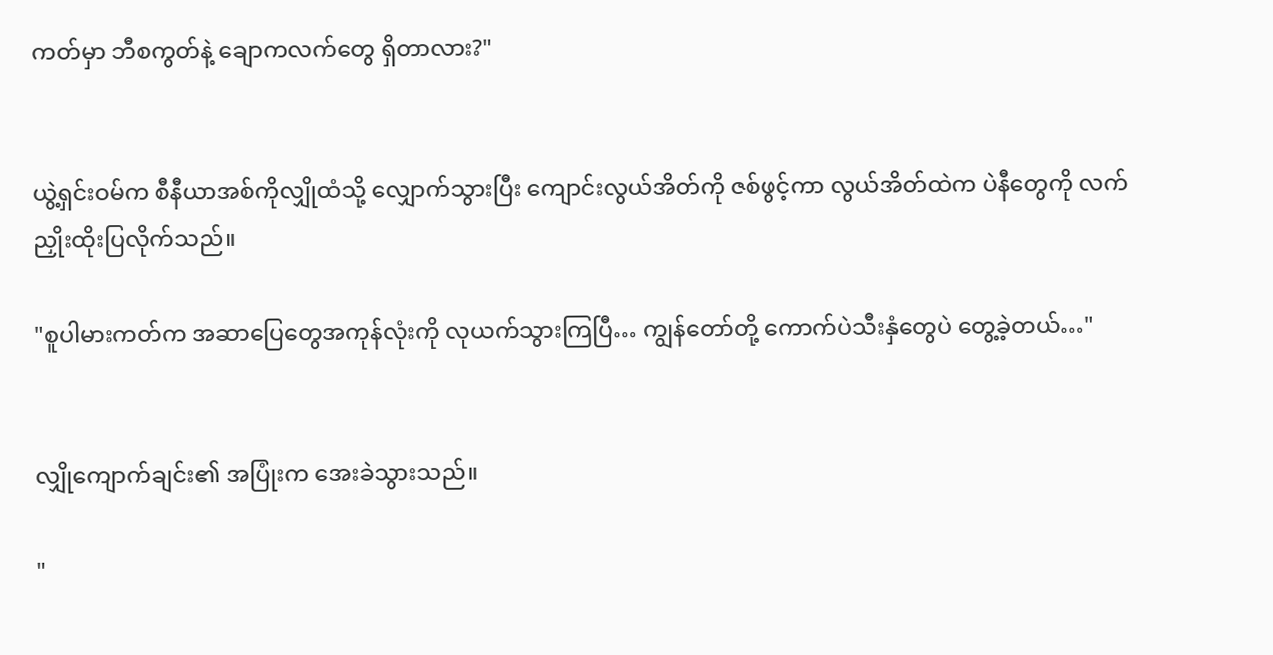ကတ်မှာ ဘီစကွတ်နဲ့ ချောကလက်တွေ ရှိတာလား?"


ယွဲ့ရှင်းဝမ်က စီနီယာအစ်ကိုလျှိုထံသို့ လျှောက်သွားပြီး ကျောင်းလွယ်အိတ်ကို ဇစ်ဖွင့်ကာ လွယ်အိတ်ထဲက ပဲနီတွေကို လက်ညှိုးထိုးပြလိုက်သည်။

"စူပါမားကတ်က အဆာပြေတွေအကုန်လုံးကို လုယက်သွားကြပြီ… ကျွန်တော်တို့ ကောက်ပဲသီးနှံတွေပဲ တွေ့ခဲ့တယ်…"


လျှိုကျောက်ချင်း၏ အပြုံးက အေးခဲသွားသည်။

"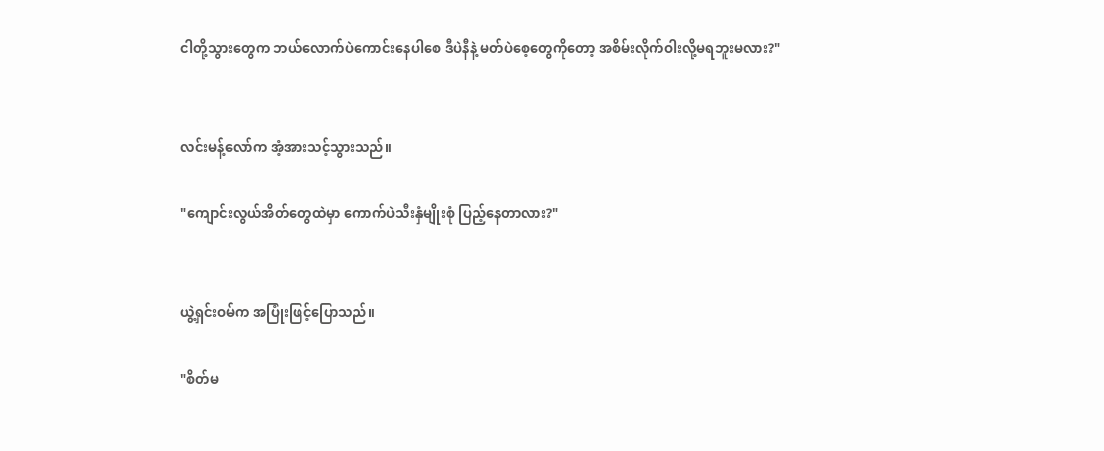ငါတို့သွားတွေက ဘယ်လောက်ပဲကောင်းနေပါစေ ဒီပဲနီနဲ့ မတ်ပဲစေ့တွေကိုတော့ အစိမ်းလိုက်ဝါးလို့မရဘူးမလား?"


လင်းမန့်လော်က အံ့အားသင့်သွားသည်။

"ကျောင်းလွယ်အိတ်တွေထဲမှာ ကောက်ပဲသီးနှံမျိုးစုံ ပြည့်နေတာလား?"


ယွဲ့ရှင်းဝမ်က အပြုံးဖြင့်ပြောသည်။

"စိတ်မ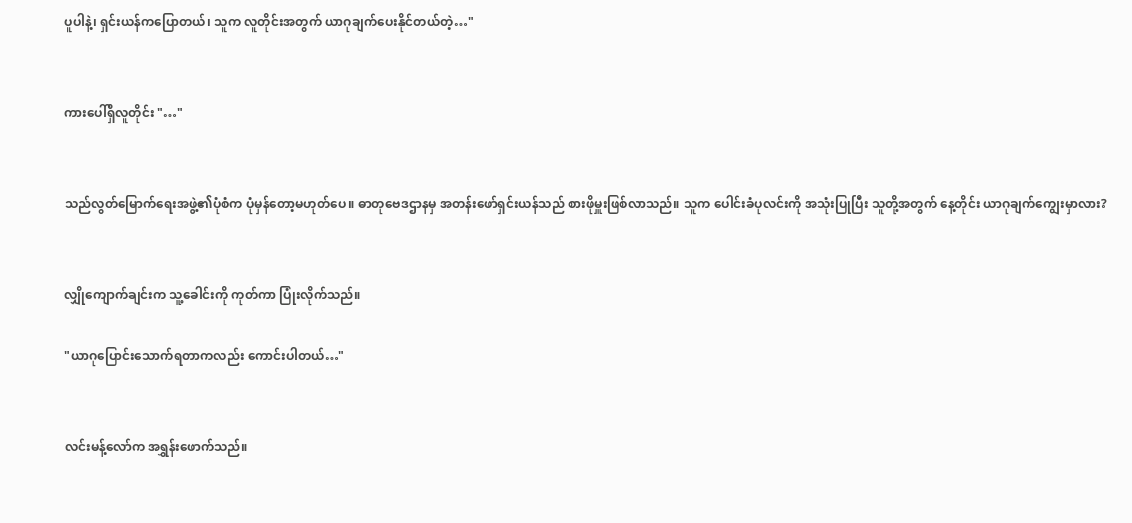ပူပါနဲ့၊ ရှင်းယန်ကပြောတယ်၊ သူက လူတိုင်းအတွက် ယာဂုချက်ပေးနိုင်တယ်တဲ့…"


ကားပေါ်ရှိလူတိုင်း "…"


သည်လွတ်မြောက်ရေးအဖွဲ့၏ပုံစံက ပုံမှန်တော့မဟုတ်ပေ။ ဓာတုဗေဒဌာနမှ အတန်းဖော်ရှင်းယန်သည် စားဖိုမှူးဖြစ်လာသည်။ သူက ပေါင်းခံပုလင်းကို အသုံးပြုပြီး သူတို့အတွက် နေ့တိုင်း ယာဂုချက်ကျွေးမှာလား?


လျှိုကျောက်ချင်းက သူ့ခေါင်းကို ကုတ်ကာ ပြုံးလိုက်သည်။

"ယာဂုပြောင်းသောက်ရတာကလည်း ကောင်းပါတယ်…"


လင်းမန့်လော်က အရွှန်းဖောက်သည်။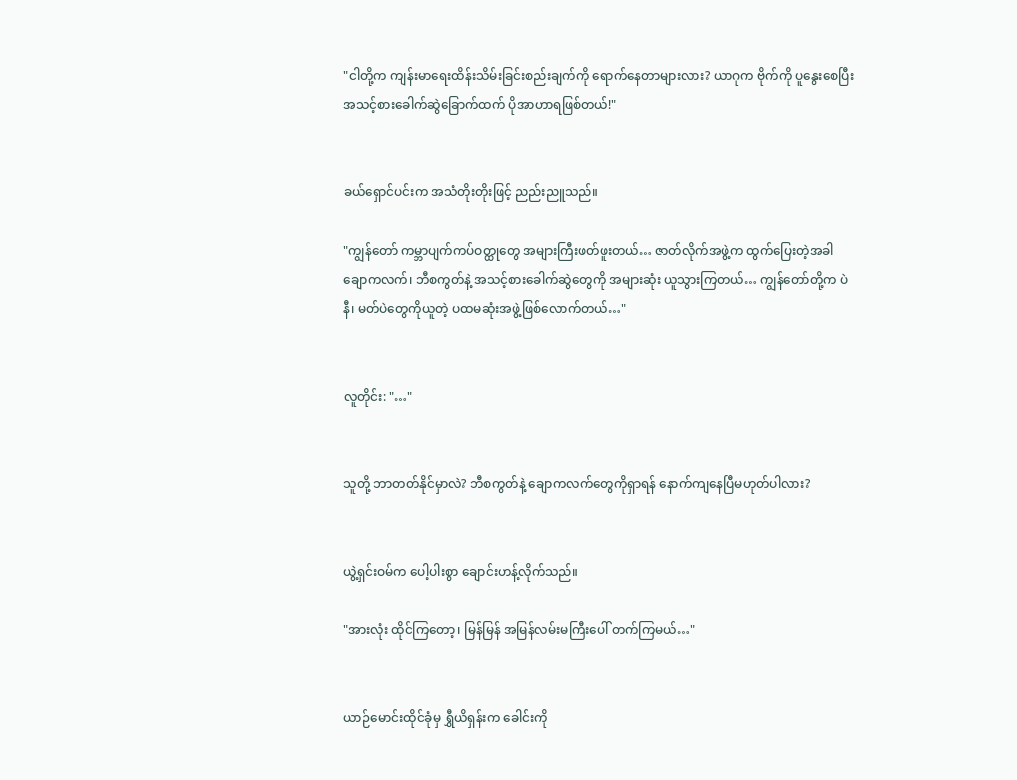"ငါတို့က ကျန်းမာရေးထိန်းသိမ်းခြင်းစည်းချက်ကို ရောက်နေတာများလား? ယာဂုက ဗိုက်ကို ပူနွေးစေပြီး အသင့်စားခေါက်ဆွဲခြောက်ထက် ပိုအာဟာရဖြစ်တယ်!"


ခယ်ရှောင်ပင်းက အသံတိုးတိုးဖြင့် ညည်းညူသည်။

"ကျွန်တော် ကမ္ဘာပျက်ကပ်ဝတ္ထုတွေ အများကြီးဖတ်ဖူးတယ်… ဇာတ်လိုက်အဖွဲ့က ထွက်ပြေးတဲ့အခါ ချောကလက်၊ ဘီစကွတ်နဲ့ အသင့်စားခေါက်ဆွဲတွေကို အများဆုံး ယူသွားကြတယ်… ကျွန်တော်တို့က ပဲနီ၊ မတ်ပဲတွေကိုယူတဲ့ ပထမဆုံးအဖွဲ့ဖြစ်လောက်တယ်…"


လူတိုင်း: "…"


သူတို့ ဘာတတ်နိုင်မှာလဲ? ဘီစကွတ်နဲ့ ချောကလက်တွေကိုရှာရန် နောက်ကျနေပြီမဟုတ်ပါလား?


ယွဲ့ရှင်းဝမ်က ပေါ့ပါးစွာ ချောင်းဟန့်လိုက်သည်။

"အားလုံး ထိုင်ကြတော့၊ မြန်မြန် အမြန်လမ်းမကြီးပေါ် တက်ကြမယ်…"


ယာဉ်မောင်းထိုင်ခုံမှ ရွှီယိရှန်းက ခေါင်းကို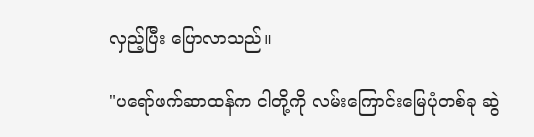လှည့်ပြီး ပြောလာသည်။

"ပရော်ဖက်ဆာထန်က ငါတို့ကို လမ်းကြောင်းမြေပုံတစ်ခု ဆွဲ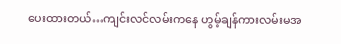ပေးထားတယ်…ကျင်းလင်လမ်းကနေ ဟွမ့်ချန်ကားလမ်းမအ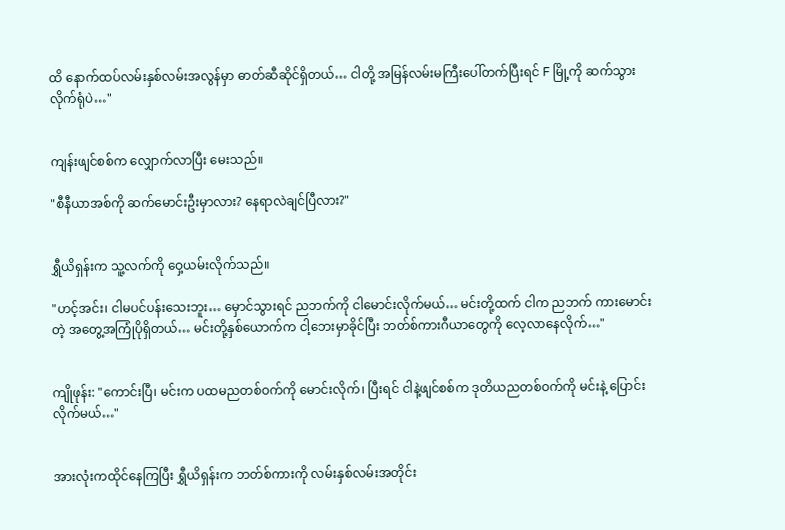ထိ နောက်ထပ်လမ်းနှစ်လမ်းအလွန်မှာ ဓာတ်ဆီဆိုင်ရှိတယ်… ငါတို့ အမြန်လမ်းမကြီးပေါ်တက်ပြီးရင် F မြို့ကို ဆက်သွားလိုက်ရုံပဲ…"


ကျန်းဖျင်စစ်က လျှောက်လာပြီး မေးသည်။

"စီနီယာအစ်ကို ဆက်မောင်းဦးမှာလား? နေရာလဲချင်ပြီလား?"


ရွှီယိရှန်းက သူ့လက်ကို ဝှေ့ယမ်းလိုက်သည်။

"ဟင့်အင်း၊ ငါမပင်ပန်းသေးဘူး… မှောင်သွားရင် ညဘက်ကို ငါမောင်းလိုက်မယ်… မင်းတို့ထက် ငါက ညဘက် ကားမောင်းတဲ့ အတွေ့အကြုံပိုရှိတယ်… မင်းတို့နှစ်ယောက်က ငါ့ဘေးမှာခိုင်ပြီး ဘတ်စ်ကားဂီယာတွေကို လေ့လာနေလိုက်…"


ကျိုဖုန်း: "ကောင်းပြီ၊ မင်းက ပထမညတစ်ဝက်ကို မောင်းလိုက်၊ ပြီးရင် ငါနဲ့ဖျင်စစ်က ဒုတိယညတစ်ဝက်ကို မင်းနဲ့ ပြောင်းလိုက်မယ်…"


အားလုံးကထိုင်နေကြပြီး ရွှီယိရှန်းက ဘတ်စ်ကားကို လမ်းနှစ်လမ်းအတိုင်း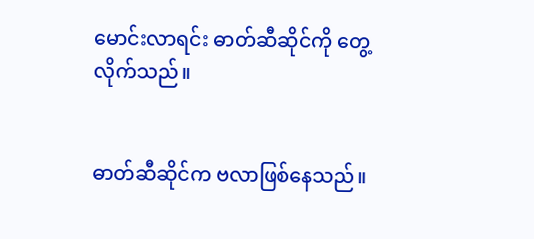မောင်းလာရင်း ဓာတ်ဆီဆိုင်ကို တွေ့လိုက်သည်။


ဓာတ်ဆီဆိုင်က ဗလာဖြစ်နေသည်။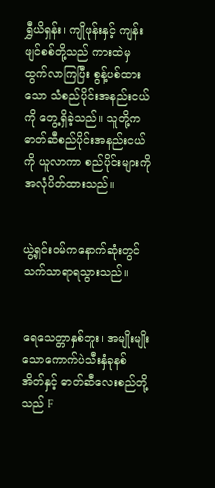ရွှီယိရှန်း၊ ကျိုဖုန်းနှင့် ကျန်းဖျင်စစ်တို့သည် ကားထဲမှ ထွက်လာကြပြီး စွန့်ပစ်ထားသော သံစည်ပိုင်းအနည်းငယ်ကို တွေ့ရှိခဲ့သည်။ သူတို့က ဓာတ်ဆီစည်ပိုင်းအနည်းငယ်ကို ယူလာကာ စည်ပိုင်းများကို အလုံပိတ်ထားသည်။


ယွဲ့ရှင်းဝမ်ကနောက်ဆုံးတွင် သက်သာရာရသွားသည်။


ရေသေတ္တာနှစ်ဘူး၊ အမျိုးမျိုးသောကောက်ပဲသီးနှံခုနစ်အိတ်နှင့် ဓာတ်ဆီလေးစည်တို့သည် F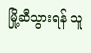မြို့ဆီသွားရန် သူ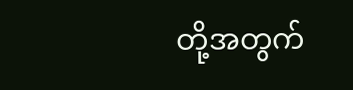တို့အတွက်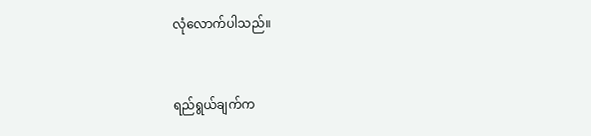လုံလောက်ပါသည်။


ရည်ရွယ်ချက်က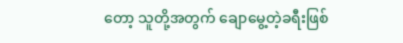တော့ သူတို့အတွက် ချောမွေ့တဲ့ခရီးဖြစ်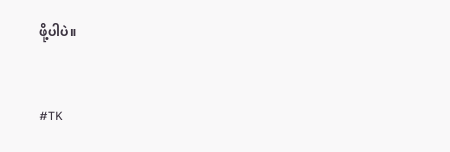ဖို့ပါပဲ။


#TK